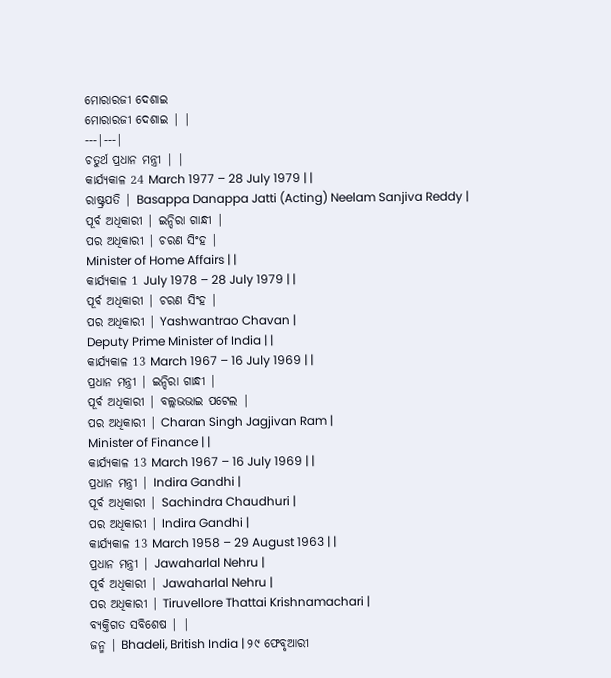ମୋରାରଜୀ ଦେଶାଇ
ମୋରାରଜୀ ଦେଶାଇ | |
---|---|
ଚତୁର୍ଥ ପ୍ରଧାନ ମନ୍ତ୍ରୀ | |
କାର୍ଯ୍ୟକାଳ 24 March 1977 – 28 July 1979 | |
ରାଷ୍ଟ୍ରପତି | Basappa Danappa Jatti (Acting) Neelam Sanjiva Reddy |
ପୂର୍ବ ଅଧିକାରୀ | ଇନ୍ଦିରା ଗାନ୍ଧୀ |
ପର ଅଧିକାରୀ | ଚରଣ ସିଂହ |
Minister of Home Affairs | |
କାର୍ଯ୍ୟକାଳ 1 July 1978 – 28 July 1979 | |
ପୂର୍ବ ଅଧିକାରୀ | ଚରଣ ସିଂହ |
ପର ଅଧିକାରୀ | Yashwantrao Chavan |
Deputy Prime Minister of India | |
କାର୍ଯ୍ୟକାଳ 13 March 1967 – 16 July 1969 | |
ପ୍ରଧାନ ମନ୍ତ୍ରୀ | ଇନ୍ଦିରା ଗାନ୍ଧୀ |
ପୂର୍ବ ଅଧିକାରୀ | ବଲ୍ଲଭଭାଇ ପଟେଲ |
ପର ଅଧିକାରୀ | Charan Singh Jagjivan Ram |
Minister of Finance | |
କାର୍ଯ୍ୟକାଳ 13 March 1967 – 16 July 1969 | |
ପ୍ରଧାନ ମନ୍ତ୍ରୀ | Indira Gandhi |
ପୂର୍ବ ଅଧିକାରୀ | Sachindra Chaudhuri |
ପର ଅଧିକାରୀ | Indira Gandhi |
କାର୍ଯ୍ୟକାଳ 13 March 1958 – 29 August 1963 | |
ପ୍ରଧାନ ମନ୍ତ୍ରୀ | Jawaharlal Nehru |
ପୂର୍ବ ଅଧିକାରୀ | Jawaharlal Nehru |
ପର ଅଧିକାରୀ | Tiruvellore Thattai Krishnamachari |
ବ୍ୟକ୍ତିଗତ ସବିଶେଷ | |
ଜନ୍ମ | Bhadeli, British India | ୨୯ ଫେବୃଆରୀ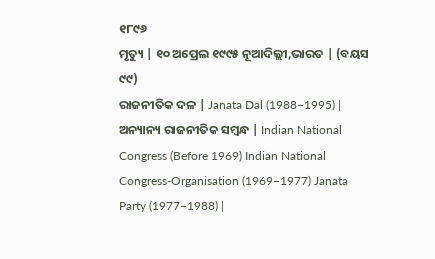୧୮୯୬
ମୃତ୍ୟୁ | ୧୦ ଅପ୍ରେଲ ୧୯୯୫ ନୂଆଦିଲ୍ଲୀ,ଭାରତ | (ବୟସ ୯୯)
ରାଜନୀତିକ ଦଳ | Janata Dal (1988–1995) |
ଅନ୍ୟାନ୍ୟ ରାଜନୀତିକ ସମ୍ବନ୍ଧ | Indian National Congress (Before 1969) Indian National Congress-Organisation (1969–1977) Janata Party (1977–1988) |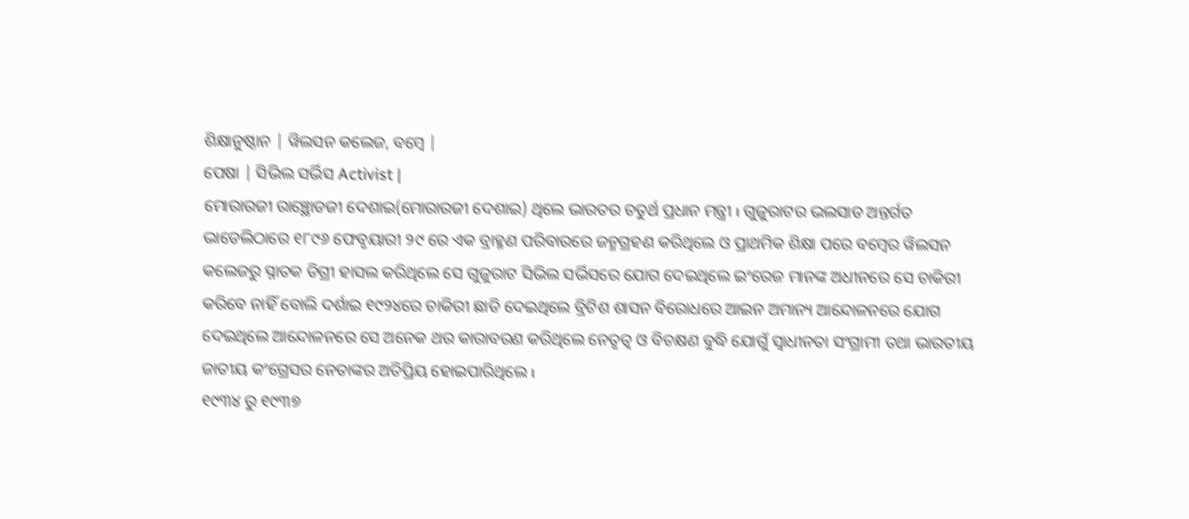ଶିକ୍ଷାନୁଷ୍ଠାନ | ୱିଲସନ କଲେଜ, ବମ୍ବେ |
ପେଷା | ସିଭିଲ ସର୍ଭିସ Activist |
ମୋରାରଜୀ ରାଞ୍ଛୋଡଜୀ ଦେଶାଇ(ମୋରାରଜୀ ଦେଶାଇ) ଥିଲେ ଭାରତର ଚତୁର୍ଥ ପ୍ରଧାନ ମନ୍ତ୍ରୀ ı ଗୁଜୁରାଟର ଭଲସାଡ ଅନ୍ତର୍ଗତ ଭାଡେଲିଠାରେ ୧୮୯୬ ଫେବୃୟାରୀ ୨୯ ରେ ଏକ ବ୍ରାହ୍ମଣ ପରିବାରରେ ଜନ୍ମଗ୍ରହଣ କରିଥିଲେ ଓ ପ୍ରାଥମିକ ଶିକ୍ଷା ପରେ ବମ୍ବେର ୱିଲସନ କଲେଜରୁ ସ୍ନାତକ ଡିଗ୍ରୀ ହାସଲ କରିଥିଲେ ସେ ଗୁଜୁରାଟ ସିଭିଲ ସର୍ଭିସରେ ଯୋଗ ଦେଇଥିଲେ ଇଂରେଜ ମାନଙ୍କ ଅଧୀନରେ ସେ ଚାକିରୀ କରିବେ ନାହିଁ ବୋଲି ଦର୍ଶାଇ ୧୯୨୪ରେ ଚାକିରୀ ଛାଡି ଦେଇଥିଲେ ବ୍ରିଟିଶ ଶାସନ ବିରୋଧରେ ଆଇନ ଅମାନ୍ୟ ଆନ୍ଦୋଳନରେ ଯୋଗ ଦେଇଥିଲେ ଆନ୍ଦୋଳନରେ ସେ ଅନେକ ଥର କାରାବରଣ କରିଥିଲେ ନେତୃତ୍ବ ଓ ବିଚକ୍ଷଣ ବୁଦ୍ଧି ଯୋଗୁଁ ସ୍ବାଧୀନତା ସଂଗ୍ରାମୀ ତଥା ଭାରତୀୟ ଜାତୀୟ କଂଗ୍ରେସର ନେତାଙ୍କର ଅତିପ୍ରିୟ ହୋଇପାରିଥିଲେ ı
୧୯୩୪ ରୁ ୧୯୩୭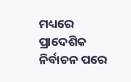ମଧ୍ୟରେ ପ୍ରାଦେଶିକ ନିର୍ବାଚନ ପରେ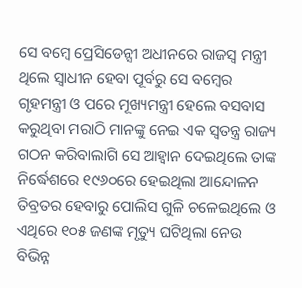ସେ ବମ୍ବେ ପ୍ରେସିଡେନ୍ସୀ ଅଧୀନରେ ରାଜସ୍ବ ମନ୍ତ୍ରୀ ଥିଲେ ସ୍ବାଧୀନ ହେବା ପୂର୍ବରୁ ସେ ବମ୍ବେର ଗୃହମନ୍ତ୍ରୀ ଓ ପରେ ମୂଖ୍ୟମନ୍ତ୍ରୀ ହେଲେ ବସବାସ କରୁଥିବା ମରାଠି ମାନଙ୍କୁ ନେଇ ଏକ ସ୍ବତନ୍ତ୍ର ରାଜ୍ୟ ଗଠନ କରିବାଲାଗି ସେ ଆହ୍ବାନ ଦେଇଥିଲେ ତାଙ୍କ ନିର୍ଦ୍ଧେଶରେ ୧୯୬୦ରେ ହେଇଥିଲା ଆନ୍ଦୋଳନ ତିବ୍ରତର ହେବାରୁ ପୋଲିସ ଗୁଳି ଚଳେଇଥିଲେ ଓ ଏଥିରେ ୧୦୫ ଜଣଙ୍କ ମୃତ୍ୟୁ ଘଟିଥିଲା ନେଉ ବିଭିନ୍ନ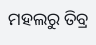ମହଲରୁ ତିବ୍ର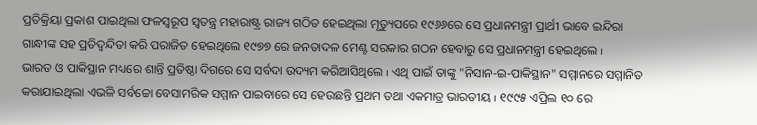ପ୍ରତିକ୍ରିୟା ପ୍ରକାଶ ପାଇଥିଲା ଫଳସ୍ବରୂପ ସ୍ବତନ୍ତ୍ର ମହାରାଷ୍ଟ୍ର ରାଜ୍ୟ ଗଠିତ ହେଇଥିଲା ମୃତ୍ୟୁପରେ ୧୯୬୬ରେ ସେ ପ୍ରଧାନମନ୍ତ୍ରୀ ପ୍ରାର୍ଥୀ ଭାବେ ଇନ୍ଦିରା ଗାନ୍ଧୀଙ୍କ ସହ ପ୍ରତିଦ୍ବନ୍ଦିତା କରି ପରାଜିତ ହେଇଥିଲେ ୧୯୭୭ ରେ ଜନତାଦଳ ମେଣ୍ଟ ସରକାର ଗଠନ ହେବାରୁ ସେ ପ୍ରଧାନମନ୍ତ୍ରୀ ହେଇଥିଲେ ı
ଭାରତ ଓ ପାକିସ୍ଥାନ ମଧ୍ୟରେ ଶାନ୍ତି ପ୍ରତିଷ୍ଠା ଦିଗରେ ସେ ସର୍ବଦା ଉଦ୍ୟମ କରିଆସିଥିଲେ ı ଏଥି ପାଇଁ ତାଙ୍କୁ "ନିସାନ-ଇ-ପାକିସ୍ଥାନ" ସମ୍ମାନରେ ସମ୍ମାନିତ କରାଯାଇଥିଲା ଏଭଳି ସର୍ବଚ୍ଚୋ ବେସାମରିକ ସମ୍ମାନ ପାଇବାରେ ସେ ହେଉଛନ୍ତି ପ୍ରଥମ ତଥା ଏକମାତ୍ର ଭାରତୀୟ ı ୧୯୯୫ ଏପ୍ରିଲ ୧୦ ରେ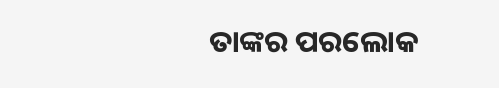ତାଙ୍କର ପରଲୋକ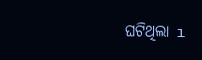ଘଟିଥିଲା ı